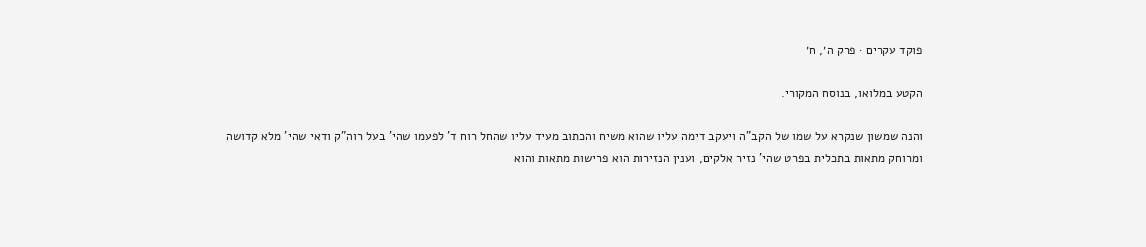פוקד עקרים · פרק ה׳, ח׳

הקטע במלואו, בנוסח המקורי.

והנה שמשון שנקרא על שמו של הקב"ה ויעקב דימה עליו שהוא משיח והכתוב מעיד עליו שהחל רוח ד' לפעמו שהי' בעל רוה"ק ודאי שהי' מלא קדושה ומרוחק מתאות בתכלית בפרט שהי' נזיר אלקים, וענין הנזירות הוא פרישות מתאות והוא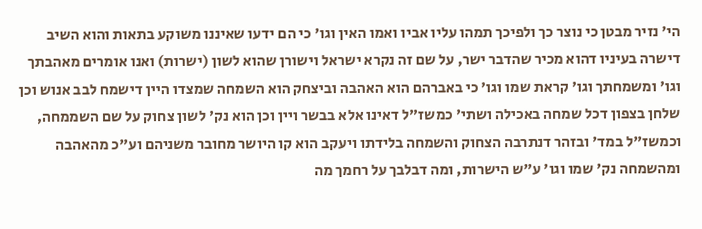הי' נזיר מבטן כי נוצר כך ולפיכך תמהו עליו אביו ואמו האין וגו' כי הם ידעו שאיננו משוקע בתאות והוא השיב דישרה בעיניו דהוא מכיר שהדבר ישר, על שם זה נקרא ישראל וישורן שהוא לשון (ישרות) ואנו אומרים מאהבתך וגו' ומשמחתך וגו' קראת שמו וגו' כי באברהם הוא האהבה וביצחק הוא השמחה שמצדו היין דישמח לבב אנוש וכן שלחן בצפון דכל שמחה באכילה ושתי' כמשז"ל דאינו אלא בבשר ויין וכן הוא נק' לשון צחוק על שם השממחה, וכמשז"ל במד' ובזהר דנתרבה הצחוק והשמחה בלידתו ויעקב הוא קו היושר מחובר משניהם וע"כ מהאהבה ומהשמחה נק' שמו וגו' ע"ש הישרות, ומה דבלבך על רחמך מה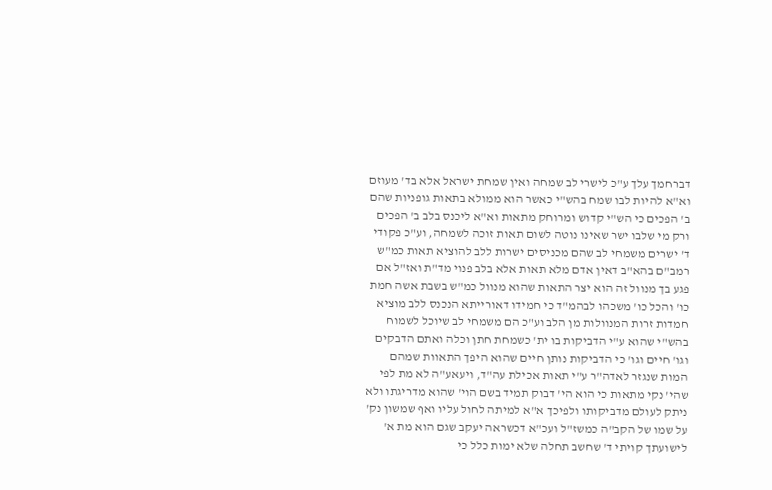דברחמך עלך ע"כ לישרי לב שמחה ואין שמחת ישראל אלא בד' מעוזם וא"א להיות לבו שמח בהש"י כאשר הוא ממולא בתאות גופניות שהם ב' הפכים כי הש"י קדוש ומרוחק מתאות וא"א ליכנס בלב ב' הפכים ורק מי שלבו ישר שאינו נוטה לשום תאות זוכה לשמחה, וע"כ פקודי ד' ישרים משמחי לב שהם מכניסים ישרות ללב להוציא תאות כמ"ש רמב"ם בהא"ב דאין אדם מלא תאות אלא בלב פנוי מד"ת ואז"ל אם פגע בך מנוול זה הוא יצר התאות שהוא מנוול כמ"ש בשבת אשה חמת כו' והכל כו' משכהו לבהמ"ד כי חמידו דאורייתא הנכנס ללב מוציא חמדות זרות המנוולות מן הלב וע"כ הם משמחי לב שיוכל לשמוח בהש"י שהוא ע"י הדביקות בו ית' כשמחת חתן וכלה ואתם הדבקים וגו' חיים וגו' כי הדביקות נותן חיים שהוא היפך התאוות שמהם המות שנגזר לאדה"ר ע"י תאות אכילת עה"ד, ויעאע"ה לא מת לפי שהי' נקי מתאות כי הוא הי' דבוק תמיד בשם הוי' שהוא מדריגתו ולא ניתק לעולם מדביקותו ולפיכך א"א למיתה לחול עליו ואף שמשון נק' על שמו של הקב"ה כמשז"ל ועכ"א דכשראה יעקב שגם הוא מת א' לישועתך קויתי ד' שחשב תחלה שלא ימות כלל כי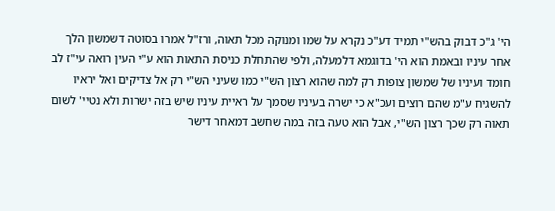הי' ג"כ דבוק בהש"י תמיד דע"כ נקרא על שמו ומנוקה מכל תאוה, ורז"ל אמרו בסוטה דשמשון הלך אחר עיניו ובאמת הוא הי' בדוגמא דלמעלה, ולפי שהתחלת כניסת התאות הוא ע"י העין רואה עי"ז לב חומד ועיניו של שמשון צופות רק למה שהוא רצון הש"י כמו שעיני הש"י רק אל צדיקים ואל יראיו להשגיח ע"מ שהם רוצים ועכ"א כי ישרה בעיניו שסמך על ראיית עיניו שיש בזה ישרות ולא נטיי' לשום תאוה רק שכך רצון הש"י, אבל הוא טעה בזה במה שחשב דמאחר דישר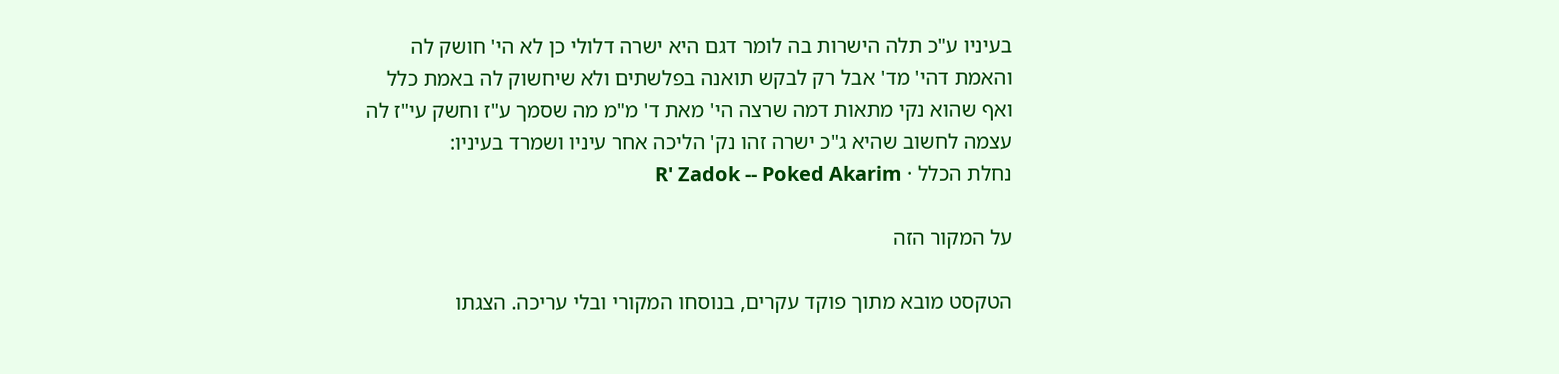בעיניו ע"כ תלה הישרות בה לומר דגם היא ישרה דלולי כן לא הי' חושק לה והאמת דהי' מד' אבל רק לבקש תואנה בפלשתים ולא שיחשוק לה באמת כלל ואף שהוא נקי מתאות דמה שרצה הי' מאת ד' מ"מ מה שסמך ע"ז וחשק עי"ז לה עצמה לחשוב שהיא ג"כ ישרה זהו נק' הליכה אחר עיניו ושמרד בעיניו:
נחלת הכלל · R' Zadok -- Poked Akarim

על המקור הזה

הטקסט מובא מתוך פוקד עקרים, בנוסחו המקורי ובלי עריכה. הצגתו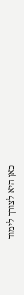כאן היא לצורך לימוד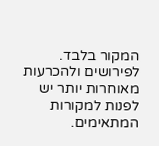המקור בלבד. לפירושים ולהכרעות מאוחרות יותר יש לפנות למקורות המתאימים.